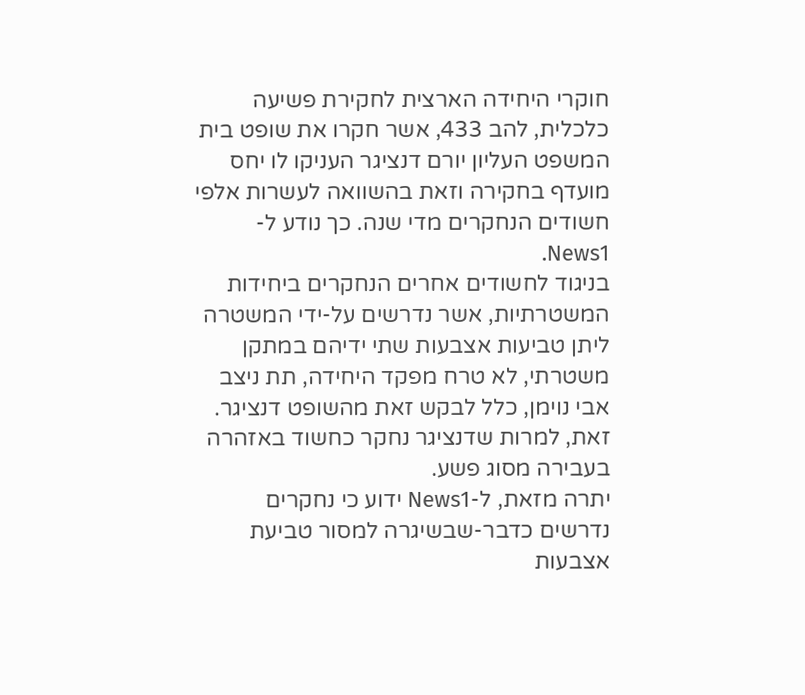חוקרי היחידה הארצית לחקירת פשיעה כלכלית, להב 433, אשר חקרו את שופט בית המשפט העליון יורם דנציגר העניקו לו יחס מועדף בחקירה וזאת בהשוואה לעשרות אלפי חשודים הנחקרים מדי שנה. כך נודע ל-News1.
בניגוד לחשודים אחרים הנחקרים ביחידות המשטרתיות, אשר נדרשים על-ידי המשטרה ליתן טביעות אצבעות שתי ידיהם במתקן משטרתי, לא טרח מפקד היחידה, תת ניצב אבי נוימן, כלל לבקש זאת מהשופט דנציגר. זאת, למרות שדנציגר נחקר כחשוד באזהרה בעבירה מסוג פשע.
יתרה מזאת, ל-News1 ידוע כי נחקרים נדרשים כדבר-שבשיגרה למסור טביעת אצבעות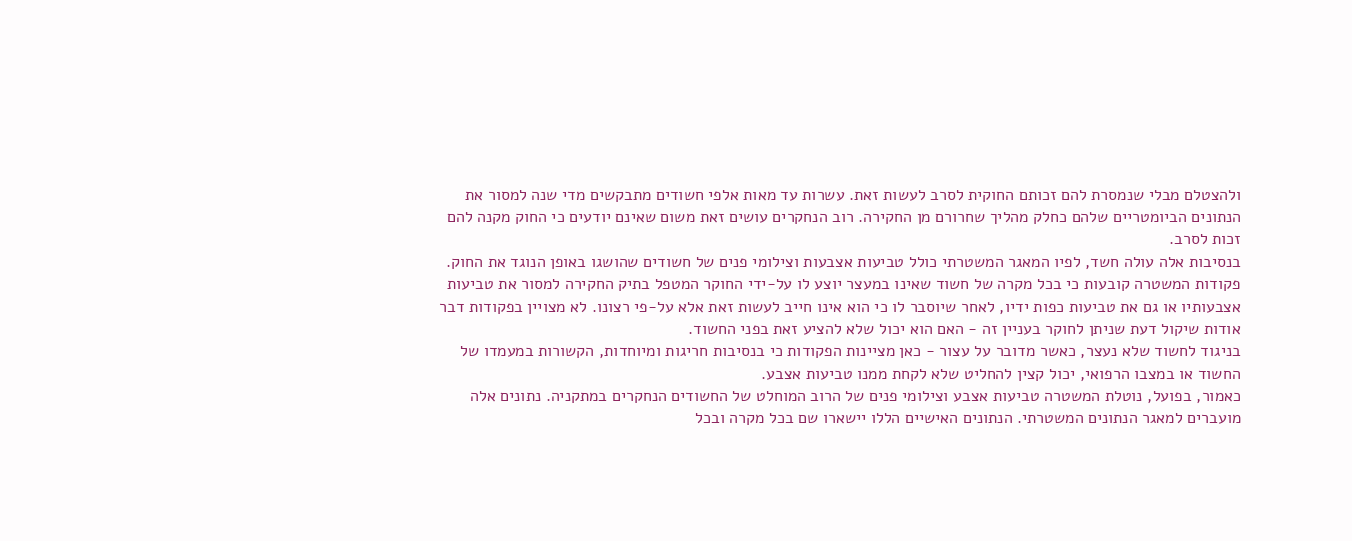ולהצטלם מבלי שנמסרת להם זכותם החוקית לסרב לעשות זאת. עשרות עד מאות אלפי חשודים מתבקשים מדי שנה למסור את הנתונים הביומטריים שלהם כחלק מהליך שחרורם מן החקירה. רוב הנחקרים עושים זאת משום שאינם יודעים כי החוק מקנה להם זכות לסרב.
בנסיבות אלה עולה חשד, לפיו המאגר המשטרתי כולל טביעות אצבעות וצילומי פנים של חשודים שהושגו באופן הנוגד את החוק.
פקודות המשטרה קובעות כי בכל מקרה של חשוד שאינו במעצר יוצע לו על-ידי החוקר המטפל בתיק החקירה למסור את טביעות אצבעותיו או גם את טביעות כפות ידיו, לאחר שיוסבר לו כי הוא אינו חייב לעשות זאת אלא על-פי רצונו. לא מצויין בפקודות דבר אודות שיקול דעת שניתן לחוקר בעניין זה - האם הוא יכול שלא להציע זאת בפני החשוד.
בניגוד לחשוד שלא נעצר, כאשר מדובר על עצור - כאן מציינות הפקודות כי בנסיבות חריגות ומיוחדות, הקשורות במעמדו של החשוד או במצבו הרפואי, יכול קצין להחליט שלא לקחת ממנו טביעות אצבע.
כאמור, בפועל, נוטלת המשטרה טביעות אצבע וצילומי פנים של הרוב המוחלט של החשודים הנחקרים במתקניה. נתונים אלה מועברים למאגר הנתונים המשטרתי. הנתונים האישיים הללו יישארו שם בכל מקרה ובכל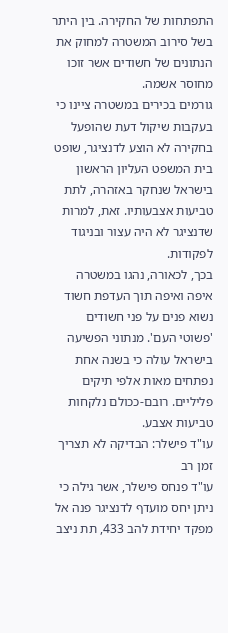התפתחות של החקירה. בין היתר בשל סירוב המשטרה למחוק את הנתונים של חשודים אשר זוכו מחוסר אשמה.
גורמים בכירים במשטרה ציינו כי בעקבות שיקול דעת שהופעל בחקירה לא הוצע לדנציגר, שופט בית המשפט העליון הראשון בישראל שנחקר באזהרה, לתת טביעות אצבעותיו. זאת, למרות שדנציגר לא היה עצור ובניגוד לפקודות.
בכך, לכאורה, נהגו במשטרה איפה ואיפה תוך העדפת חשוד נשוא פנים על פני חשודים 'פשוטי העם'. מנתוני הפשיעה בישראל עולה כי בשנה אחת נפתחים מאות אלפי תיקים פליליים. רובם-ככולם נלקחות טביעות אצבע.
עו"ד פישלר: הבדיקה לא תצריך זמן רב
עו"ד פנחס פישלר, אשר גילה כי ניתן יחס מועדף לדנציגר פנה אל מפקד יחידת להב 433, תת ניצב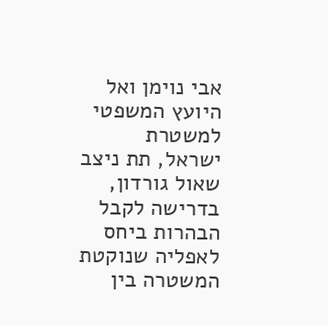אבי נוימן ואל היועץ המשפטי למשטרת ישראל, תת ניצב שאול גורדון, בדרישה לקבל הבהרות ביחס לאפליה שנוקטת המשטרה בין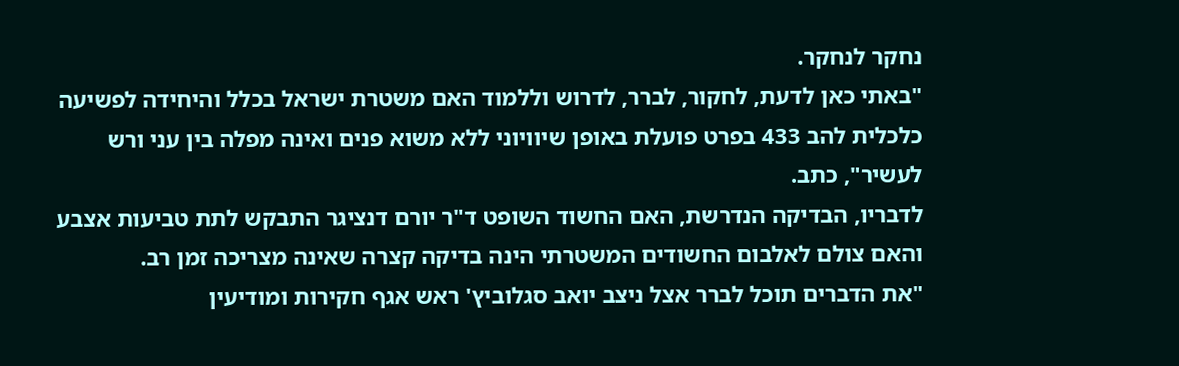נחקר לנחקר.
"באתי כאן לדעת, לחקור, לברר, לדרוש וללמוד האם משטרת ישראל בכלל והיחידה לפשיעה כלכלית להב 433 בפרט פועלת באופן שיוויוני ללא משוא פנים ואינה מפלה בין עני ורש לעשיר", כתב.
לדבריו, הבדיקה הנדרשת, האם החשוד השופט ד"ר יורם דנציגר התבקש לתת טביעות אצבע והאם צולם לאלבום החשודים המשטרתי הינה בדיקה קצרה שאינה מצריכה זמן רב.
"את הדברים תוכל לברר אצל ניצב יואב סגלוביץ' ראש אגף חקירות ומודיעין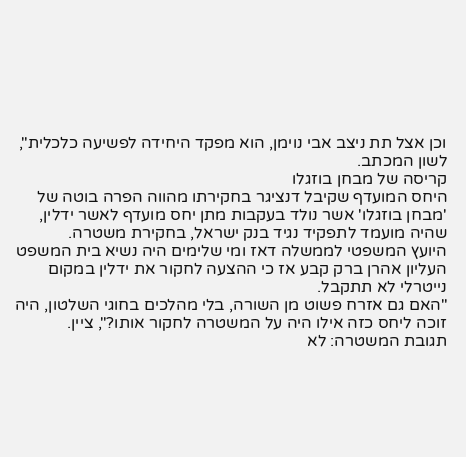וכן אצל תת ניצב אבי נוימן, הוא מפקד היחידה לפשיעה כלכלית", לשון המכתב.
קריסה של מבחן בוזגלו
היחס המועדף שקיבל דנציגר בחקירתו מהווה הפרה בוטה של 'מבחן בוזגלו' אשר נולד בעקבות מתן יחס מועדף לאשר ידלין, שהיה מועמד לתפקיד נגיד בנק ישראל, בחקירת משטרה.
היועץ המשפטי לממשלה דאז ומי שלימים היה נשיא בית המשפט העליון אהרן ברק קבע אז כי ההצעה לחקור את ידלין במקום נייטרלי לא תתקבל.
"האם גם אזרח פשוט מן השורה, בלי מהלכים בחוגי השלטון, היה זוכה ליחס כזה אילו היה על המשטרה לחקור אותו?", ציין.
תגובת המשטרה: לא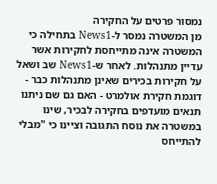נמסור פרטים על החקירה
מן המשטרה נמסר ל-News1 בתחילה כי המשטרה אינה מתייחסת לחקירות אשר עדיין מתנהלות. לאחר ש-News1 שב ושאל על חקירות בכירים שאינן מתנהלות כבר - דוגמת חקירת אולמרט - האם גם שם ניתנו תנאים מועדפים בחקירה לבכיר, שינו במשטרה את נוסח התגובה וציינו כי "מבלי להתייחס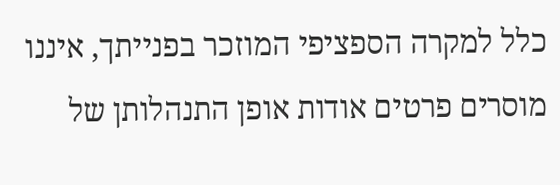כלל למקרה הספציפי המוזכר בפנייתך, איננו מוסרים פרטים אודות אופן התנהלותן של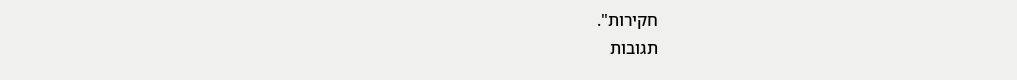חקירות".
תגובות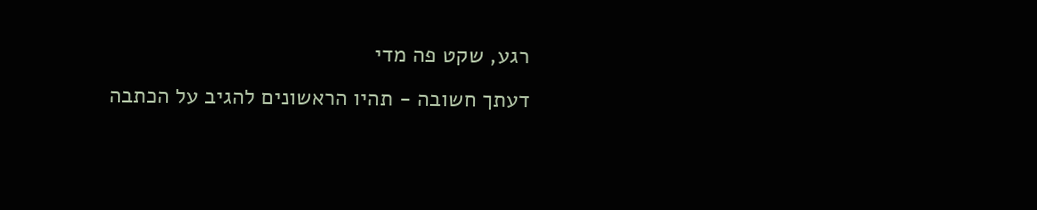רגע, שקט פה מדי
דעתך חשובה - תהיו הראשונים להגיב על הכתבה